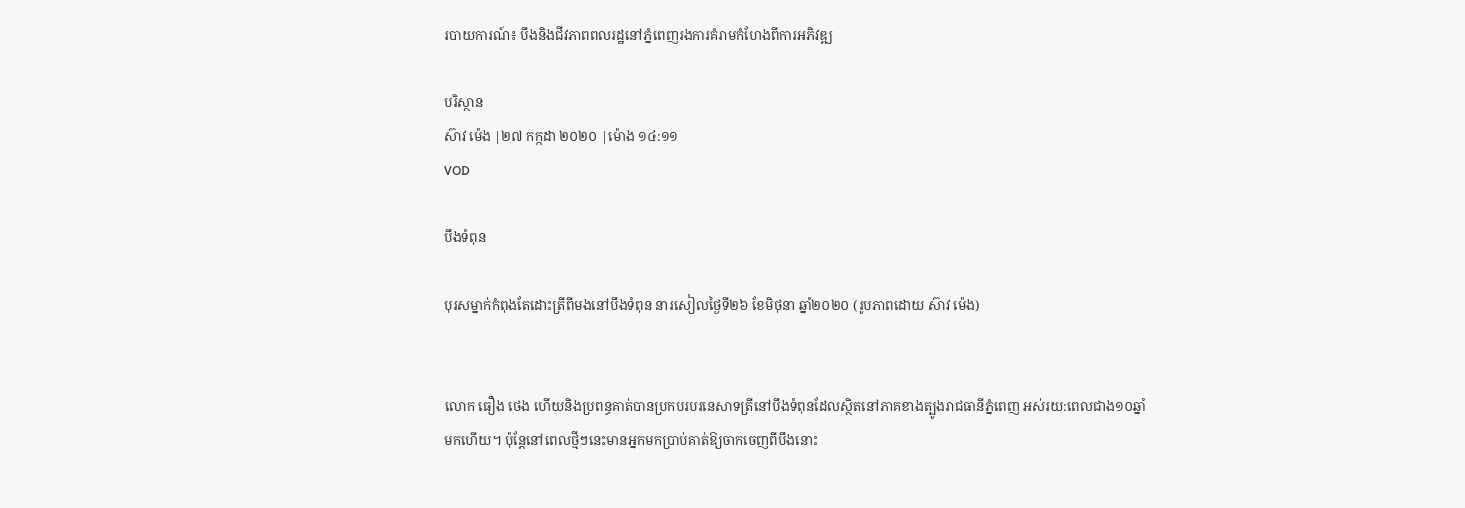របាយការណ៍៖ បឹងនិងជីវភាពពលរដ្ឋនៅភ្នំពេញរងការគំរាមកំហែងពីការអភិវឌ្ឍ

បរិស្ថាន
ស៊ាវ ម៉េង |២៧ កក្កដា ២០២០ |ម៉ោង ១៤:១១
VOD

បឹងទំពុន

បុរសម្នាក់កំពុងតែដោះត្រីពីមងនៅបឹងទំពុន នារសៀលថ្ងៃទី២៦ ខែមិថុនា ឆ្នាំ២០២០ (រូបភាពដោយ ស៊ាវ ម៉េង)


លោក ធឿង ថេង ហើយនិងប្រពន្ធគាត់បានប្រកបរបរនេសាទត្រីនៅបឹងទំពុនដែលស្ថិតនៅភាគខាងត្បូងរាជធានីភ្នំពេញ អស់រយ:ពេលជាង១០ឆ្នាំមកហើយ។ ប៉ុន្តែនៅពេលថ្មីៗនេះមានអ្នកមកប្រាប់គាត់ឱ្យចាកចេញពីបឹងនោះ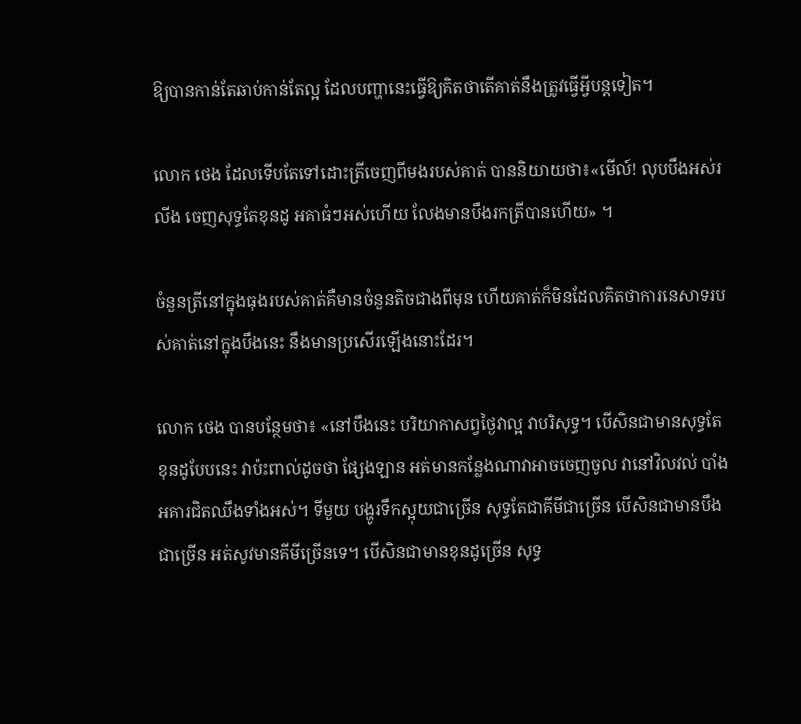ឱ្យបានកាន់តែឆាប់កាន់តែល្អ ដែលបញ្ហានេះធ្វើឱ្យគិតថាតើគាត់នឹងត្រូវធ្វើអ្វីបន្តទៀត។

លោក ថេង ដែលទើបតែទៅដោះត្រីចេញពីមងរបស់គាត់ បាននិយាយថា៖«មើល៍! លុបបឹងអស់រលីង ចេញសុទ្ធតែខុនដូ អគាធំៗអស់ហើយ លែងមានបឹងរកត្រីបានហើយ» ។

ចំនួនត្រីនៅក្នុងធុងរបស់គាត់គឺមានចំនួនតិចជាងពីមុន ហើយគាត់ក៏មិនដែលគិតថាការនេសាទរបស់គាត់នៅក្នុងបឹងនេះ នឹងមានប្រសើរឡើងនោះដែរ។

លោក ថេង បានបន្ថែមថា៖ «នៅបឹងនេះ បរិយាកាសព្វថ្ងៃវាល្អ វាបរិសុទ្ធ។ បើសិនជាមានសុទ្ធតែខុនដូបែបនេះ វាប៉ះពាល់ដូចថា ផ្សែងឡាន អត់មានកន្លែងណាវាអាចចេញចូល វានៅវិលវល់ បាំងអគារជិតឈឹងទាំងអស់។ ទីមួយ បង្ហូរទឹកស្អុយជាច្រើន សុទ្ធតែជាគីមីជាច្រើន បើសិនជាមានបឹងជាច្រើន អត់សូវមានគីមីច្រើនទេ។ បើសិនជាមានខុនដូច្រើន សុទ្ធ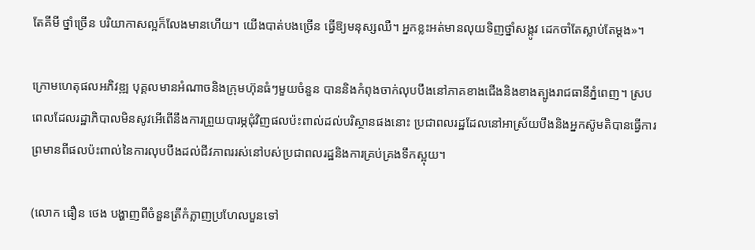តែគីមី ថ្នាំច្រើន បរិយាកាសល្អក៏លែងមានហើយ។ យើងបាត់បងច្រើន ធ្វើឱ្យមនុស្សឈឺ។ អ្នកខ្លះអត់មានលុយទិញថ្នាំសង្កូវ ដេកចាំតែស្លាប់តែម្ដង»។

ក្រោមហេតុផលអភិវឌ្ឍ បុគ្គលមានអំណាចនិងក្រុមហ៊ុនធំៗមួយចំនួន បាននិងកំពុងចាក់លុបបឹងនៅភាគខាងជើងនិងខាងត្បូងរាជធានីភ្នំពេញ។ ស្របពេលដែលរដ្ឋាភិបាលមិនសូវអើពើនឹងការព្រួយបារម្ភជុំវិញផលប៉ះពាល់ដល់បរិស្ថានផងនោះ ប្រជាពលរដ្ឋដែលនៅអាស្រ័យបឹងនិងអ្នកស៊ូមតិបានធ្វើការព្រមានពីផលប៉ះពាល់នៃការលុបបឹងដល់ជីវភាពររស់នៅបស់ប្រជាពលរដ្ឋនិងការគ្រប់គ្រងទឹកស្អុយ។

(លោក ធឿន ថេង បង្ហាញពីចំនួនត្រីកំភ្លាញប្រហែលបួនទៅ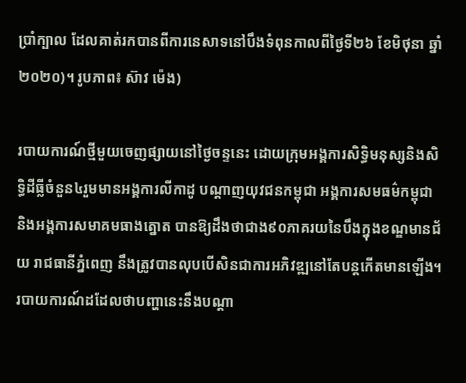ប្រាំក្បាល ដែលគាត់រកបានពីការនេសាទនៅបឹងទំពុនកាលពីថ្ងៃទី២៦ ខែមិថុនា ឆ្នាំ២០២០)។ រូបភាព៖ ស៊ាវ ម៉េង)

របាយការណ៍ថ្មីមួយចេញផ្សាយនៅថ្ងៃចន្ទនេះ ដោយក្រុមអង្គការសិទ្ធិមនុស្សនិងសិទ្ធិដីធ្លីចំនួន៤រួមមានអង្គការលីកាដូ បណ្តាញយុវជនកម្ពុជា អង្គការសមធម៌កម្ពុជា និងអង្គការសមាគមធាងត្នោត បានឱ្យដឹងថាជាង៩០ភាគរយនៃបឹងក្នុងខណ្ឌមានជ័យ រាជធានីភ្នំពេញ នឹងត្រូវបានលុបបើសិនជាការអភិវឌ្ឍនៅតែបន្តកើតមានឡើង។ របាយការណ៍ដដែលថាបញ្ហានេះនឹងបណ្ដា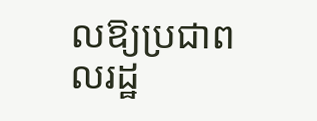លឱ្យប្រជាពលរដ្ឋ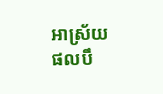អាស្រ័យផលបឹ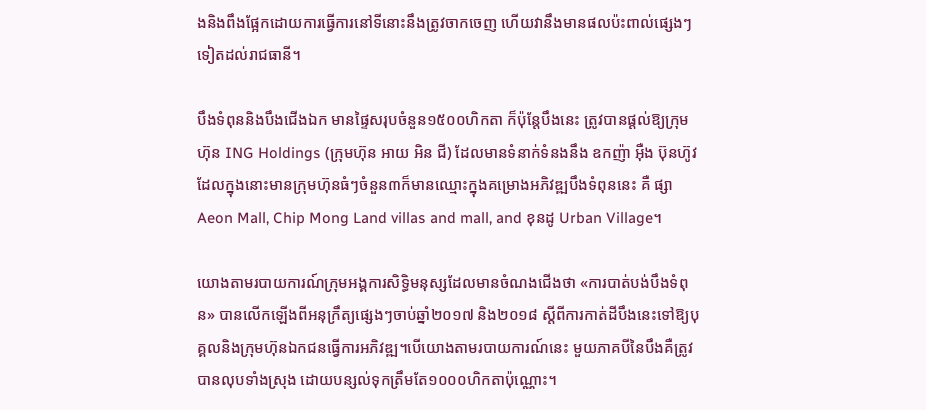ងនិងពឹងផ្អែកដោយការធ្វើការនៅទីនោះនឹងត្រូវចាកចេញ ហើយវានឹងមានផលប៉ះពាល់ផ្សេងៗទៀតដល់រាជធានី។

បឹងទំពុននិងបឹងជើងឯក មានផ្ទៃសរុបចំនួន១៥០០ហិកតា ក៏ប៉ុន្តែបឹងនេះ ត្រូវបានផ្ដល់ឱ្យក្រុមហ៊ុន ING Holdings (ក្រុមហ៊ុន អាយ អិន ជី) ដែលមានទំនាក់ទំនងនឹង ឧកញ៉ា អ៊ឺង ប៊ុនហ៊ូវ ដែលក្នុងនោះមានក្រុមហ៊ុនធំៗចំនួន៣ក៏មានឈ្មោះក្នុងគម្រោងអភិវឌ្ឍបឹងទំពុននេះ គឺ ផ្សា Aeon Mall, Chip Mong Land villas and mall, and ខុនដូ Urban Village។

យោងតាមរបាយការណ៍ក្រុមអង្គការសិទ្ធិមនុស្សដែលមានចំណងជើងថា «ការបាត់បង់បឹងទំពុន» បានលើកឡើងពីអនុក្រឹត្យផ្សេងៗចាប់ឆ្នាំ២០១៧ និង២០១៨ ស្តីពីការកាត់ដីបឹងនេះទៅឱ្យបុគ្គលនិងក្រុមហ៊ុនឯកជនធ្វើការអភិវឌ្ឍ។បើយោងតាមរបាយការណ៍នេះ មួយភាគបីនៃបឹងគឺត្រូវបានលុបទាំងស្រុង ដោយបន្សល់ទុកត្រឹមតែ១០០០ហិកតាប៉ុណ្ណោះ។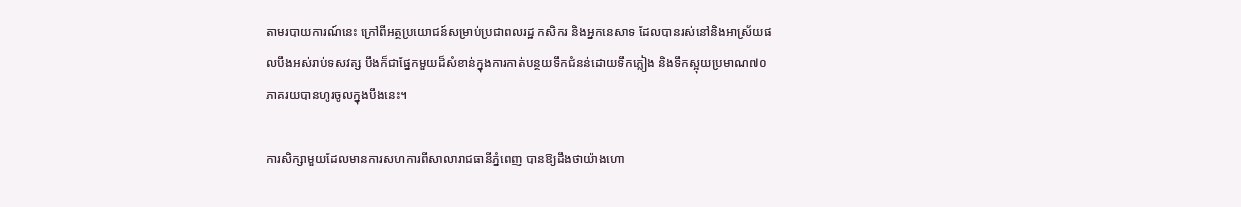តាមរបាយការណ៍នេះ ក្រៅពីអត្ថប្រយោជន៍សម្រាប់ប្រជាពលរដ្ឋ កសិករ និងអ្នកនេសាទ ដែលបានរស់នៅនិងអាស្រ័យផលបឹងអស់រាប់ទសវត្ស បឹងក៏ជាផ្នែកមួយដ៏សំខាន់ក្នុងការកាត់បន្ថយទឹកជំនន់ដោយទឹកភ្លៀង និងទឹកស្អុយប្រមាណ៧០ភាគរយបានហូរចូលក្នុងបឹងនេះ។

ការសិក្សាមួយដែលមានការសហការពីសាលារាជធានីភ្នំពេញ បានឱ្យដឹងថាយ៉ាងហោ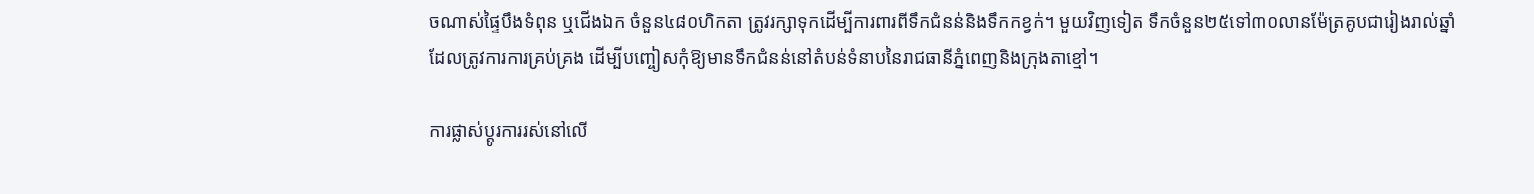ចណាស់ផ្ទៃបឹងទំពុន ឬជើងឯក ចំនួន៤៨០ហិកតា ត្រូវរក្សាទុកដើម្បីការពារពីទឹកជំនន់និងទឹកកខ្វក់។ មួយវិញទៀត ទឹកចំនួន២៥ទៅ៣០លានម៉ែត្រគូបជារៀងរាល់ឆ្នាំ ដែលត្រូវការការគ្រប់គ្រង ដើម្បីបញ្ចៀសកុំឱ្យមានទឹកជំនន់នៅតំបន់ទំនាបនៃរាជធានីភ្នំពេញនិងក្រុងតាខ្មៅ។

ការផ្លាស់ប្ដូរការរស់នៅលើ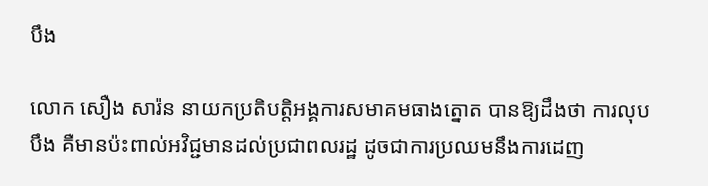បឹង

លោក សឿង សារ៉ន នាយកប្រតិបត្តិអង្គការសមាគមធាងត្នោត បានឱ្យដឹងថា ការលុបបឹង គឺមានប៉ះពាល់អវិជ្ជមានដល់ប្រជាពលរដ្ឋ ដូចជាការប្រឈមនឹងការដេញ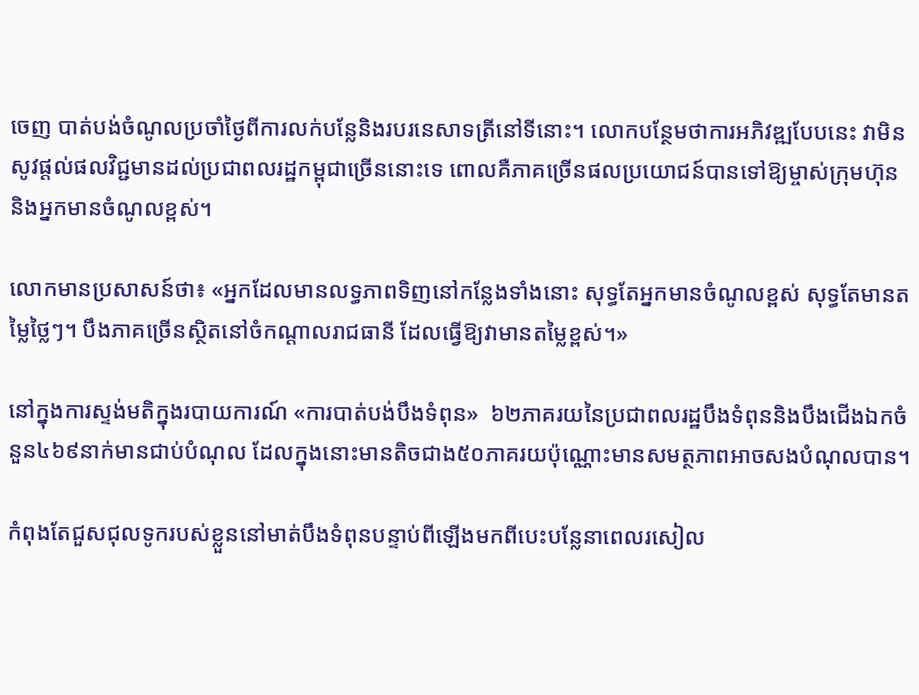ចេញ បាត់បង់ចំណូលប្រចាំថ្ងៃពីការលក់បន្លែនិងរបរនេសាទត្រីនៅទីនោះ។ លោកបន្ថែមថាការអភិវឌ្ឍបែបនេះ វាមិនសូវផ្ដល់ផលវិជ្ជមានដល់ប្រជាពលរដ្ឋកម្ពុជាច្រើននោះទេ ពោលគឺភាគច្រើនផលប្រយោជន៍បានទៅឱ្យម្ចាស់ក្រុមហ៊ុន និងអ្នកមានចំណូលខ្ពស់។

លោកមានប្រសាសន៍ថា៖ «អ្នកដែលមានលទ្ធភាពទិញនៅកន្លែងទាំងនោះ សុទ្ធតែអ្នកមានចំណូលខ្ពស់ សុទ្ធតែមានតម្លៃថ្លៃៗ។ បឹងភាគច្រើនស្ថិតនៅចំកណ្ដាលរាជធានី ដែលធ្វើឱ្យវាមានតម្លៃខ្ពស់។»

នៅក្នុងការស្ទង់មតិក្នុងរបាយការណ៍ «ការបាត់បង់បឹងទំពុន»  ៦២ភាគរយនៃប្រជាពលរដ្ឋបឹងទំពុននិងបឹងជើងឯកចំនួន៤៦៩នាក់មានជាប់បំណុល ដែលក្នុងនោះមានតិចជាង៥០ភាគរយប៉ុណ្ណោះមានសមត្ថភាពអាចសងបំណុលបាន។

កំពុងតែជួសជុលទូករបស់ខ្លួននៅមាត់បឹងទំពុនបន្ទាប់ពីឡើងមកពីបេះបន្លែនាពេលរសៀល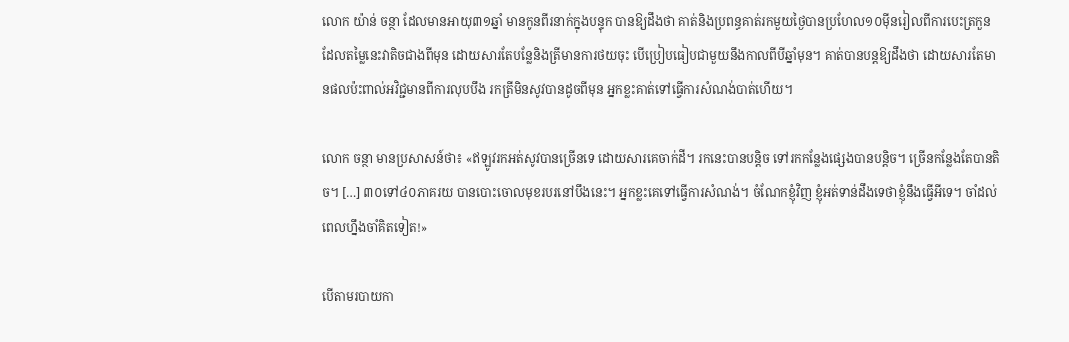លោក យ៉ាន់ ចន្ថា ដែលមានអាយុ៣១ឆ្នាំ មានកូនពីរនាក់ក្នុងបន្ទុក បានឱ្យដឹងថា គាត់និងប្រពន្ធគាត់រកមួយថ្ងៃបានប្រហែល១០ម៉ីនរៀលពីការបេះត្រកួន ដែលតម្លៃនេះវាតិចជាងពីមុន ដោយសារតែបន្លែនិងត្រីមានការថយចុះ បើប្រៀបធៀបជាមួយនឹងកាលពីបីឆ្នាំមុន។ គាត់បានបន្តឱ្យដឹងថា ដោយសារតែមានផលប៉ះពាល់អវិជ្ជមានពីការលុបបឹង រកត្រីមិនសូវបានដូចពីមុន អ្នកខ្លះគាត់ទៅធ្វើការសំណង់បាត់ហើយ។

លោក ចន្ថា មានប្រសាសន៍ថា៖ «ឥឡូវរកអត់សូវបានច្រើនទេ ដោយសារគេចាក់ដី។ រកនេះបានបន្តិច ទៅរកកន្លែងផ្សេងបានបន្តិច។ ច្រើនកន្លែងតែបានតិច។ […] ៣០ទៅ៤០ភាគរយ បានបោះចោលមុខរបរនៅបឹងនេះ។ អ្នកខ្លះគេទៅធ្វើការសំណង់។ ចំណែកខ្ញុំវិញ ខ្ញុំអត់ទាន់ដឹងទេថាខ្ញុំនឹងធ្វើអីទេ។ ចាំដល់ពេលហ្នឹងចាំគិតទៀត!»

បើតាមរបាយកា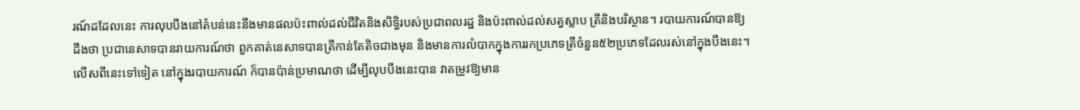រណ៍ដដែលនេះ ការលុបបឹងនៅតំបន់នេះនឹងមានផលប៉ះពាល់ដល់ជីវិតនិងសិទ្ធិរបស់ប្រជាពលរដ្ឋ និងប៉ះពាល់ដល់សត្វស្លាប ត្រីនិងបរិស្ថាន។ របាយការណ៍បានឱ្យដឹងថា ប្រជានេសាទបានរាយការណ៍ថា ពួកគាត់នេសាទបានត្រីកាន់តែតិចជាងមុន និងមានការលំបាកក្នុងការរកប្រភេទត្រីចំនួន៥២ប្រភេទដែលរស់នៅក្នុងបឹងនេះ។ លើសពីនេះទៅទៀត នៅក្នុងរបាយការណ៍ ក៏បានប៉ាន់ប្រមាណថា ដើម្បីលុបបឹងនេះបាន វាតម្រូវឱ្យមាន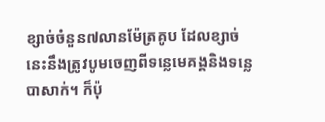ខ្សាច់ចំនួន៧លានម៉ែត្រគូប ដែលខ្សាច់នេះនឹងត្រូវបូមចេញពីទន្លេមេគង្គនិងទន្លេបាសាក់។ ក៏ប៉ុ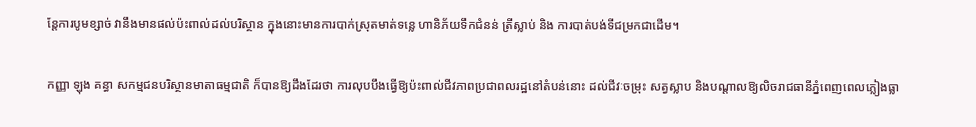ន្តែការបូមខ្សាច់ វានឹងមានផល់ប៉ះពាល់ដល់បរិស្ថាន ក្នុងនោះមានការបាក់ស្រុតមាត់ទន្លេ ហានិភ័យទឹកជំនន់ ត្រីស្លាប់ និង ការបាត់បង់ទីជម្រកជាដើម។

កញ្ញា ឡុង គន្ធា សកម្មជនបរិស្ថានមាតាធម្មជាតិ ក៏បានឱ្យដឹងដែរថា ការលុបបឹងធ្វើឱ្យប៉ះពាល់ជីវភាពប្រជាពលរដ្ឋនៅតំបន់នោះ ដល់ជីវៈចម្រុះ សត្វស្លាប និងបណ្ដាលឱ្យលិចរាជធានីភ្នំពេញពេលភ្លៀងធ្លា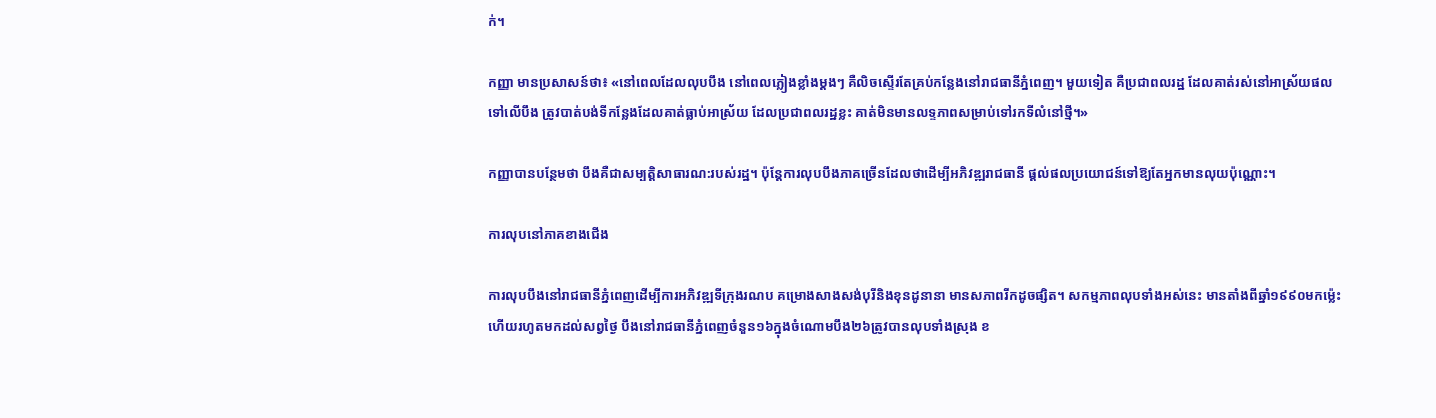ក់។

កញ្ញា មានប្រសាសន៍ថា៖ «នៅពេលដែលលុបបឹង នៅពេលភ្លៀងខ្លាំងម្ដងៗ គឺលិចស្ទើរតែគ្រប់កន្លែងនៅរាជធានីភ្នំពេញ។ មួយទៀត គឺប្រជាពលរដ្ឋ ដែលគាត់រស់នៅអាស្រ័យផលទៅលើបឹង ត្រូវបាត់បង់ទីកន្លែងដែលគាត់ធ្លាប់អាស្រ័យ ដែលប្រជាពលរដ្ឋខ្លះ គាត់មិនមានលទ្ទភាពសម្រាប់ទៅរកទីលំនៅថ្មី។»

កញ្ញាបានបន្ថែមថា បឹងគឺជាសម្បត្តិសាធារណ:របស់រដ្ឋ។ ប៉ុន្ដែការលុបបឹងភាគច្រើនដែលថាដើម្បីអភិវឌ្ឍរាជធានី ផ្ដល់ផលប្រយោជន៍ទៅឱ្យតែអ្នកមានលុយប៉ុណ្ណោះ។

ការលុបនៅភាគខាងជើង

ការលុបបឹងនៅរាជធានីភ្នំពេញដើម្បីការអភិវឌ្ឍទីក្រុងរណប គម្រោងសាងសង់បុរីនិងខុនដូនានា មានសភាពរីកដូចផ្សិត។ សកម្មភាពលុបទាំងអស់នេះ មានតាំងពីឆ្នាំ១៩៩០មកម្ល៉េះ ហើយរហូតមកដល់សព្វថ្ងៃ បឹងនៅរាជធានីភ្នំពេញចំនួន១៦ក្នុងចំណោមបឹង២៦ត្រូវបានលុបទាំងស្រុង ខ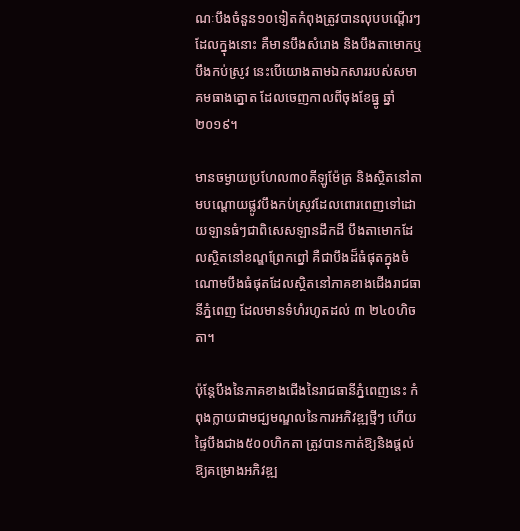ណៈបឹងចំនួន១០ទៀតកំពុងត្រូវបានលុបបណ្ដើរៗ ដែលក្នុងនោះ គឺមានបឹងសំរោង និងបឹងតាមោកឬបឹងកប់ស្រូវ នេះបើយោងតាមឯកសាររបស់សមាគមធាងត្នោត ដែលចេញកាលពីចុងខែធ្នូ ឆ្នាំ២០១៩។

មានចម្ងាយប្រហែល៣០គីឡូម៉ែត្រ និងស្ថិតនៅតាមបណ្ដោយផ្លូវបឹងកប់ស្រូវដែលពោរពេញទៅដោយឡានធំៗជាពិសេសឡានដឹកដី បឹងតាមោកដែលស្ថិតនៅខណ្ឌព្រែកព្នៅ គឺជាបឹងដ៏ធំផុតក្នុងចំណោមបឹងធំផុតដែលស្ថិតនៅភាគខាងជើងរាជធានីភ្នំពេញ ដែលមានទំហំរហូតដល់ ៣ ២៤០ហិចតា។

ប៉ុន្តែបឹងនៃភាគខាងជើងនៃរាជធានីភ្នំពេញនេះ កំពុងក្លាយជាមជ្ឃមណ្ឌលនៃការអភិវឌ្ឍថ្មីៗ ហើយផ្ទៃបឹងជាង៥០០ហិកតា ត្រូវបានកាត់ឱ្យនិងផ្ដល់ឱ្យគម្រោងអភិវឌ្ឍ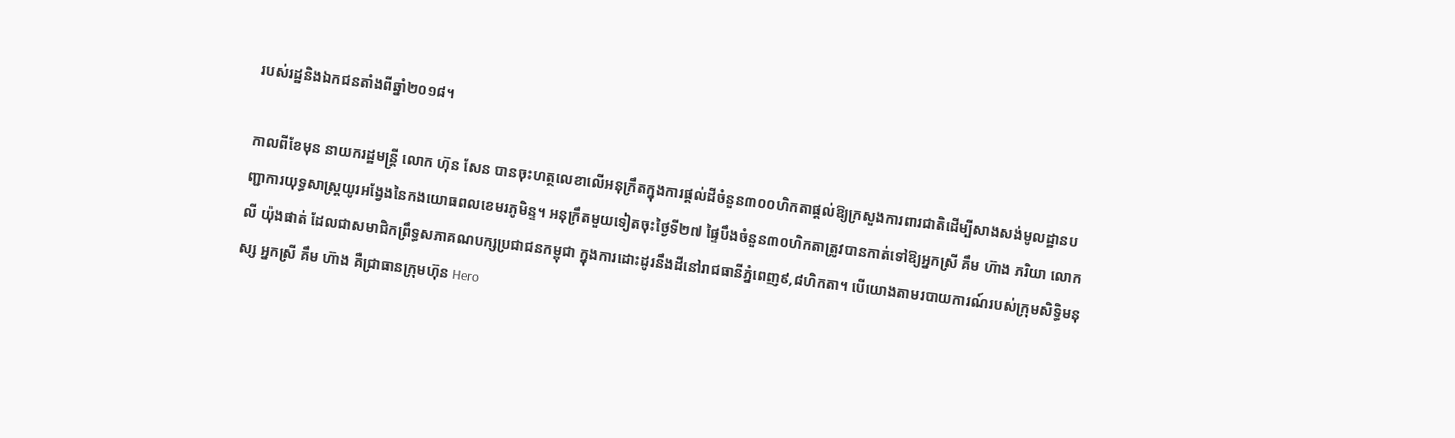របស់រដ្ឋនិងឯកជនតាំងពីឆ្នាំ២០១៨។

កាលពីខែមុន នាយករដ្ឋមន្រ្តី លោក ហ៊ុន សែន បានចុះហត្ថលេខាលើអនុក្រឹតក្នុងការផ្ដល់ដីចំនួន៣០០ហិកតាផ្ដល់ឱ្យក្រសួងការពារជាតិដើម្បីសាងសង់មូលដ្ឋានបញ្ជាការយុទ្ធសាស្រ្តយូរអង្វែងនៃកងយោធពលខេមរភូមិន្ទ។ អនុក្រឹតមួយទៀតចុះថ្ងៃទី២៧ ផ្ទៃបឹងចំនួន៣០ហិកតាត្រូវបានកាត់ទៅឱ្យអ្នកស្រី គឹម ហ៊ាង ភរិយា លោក លី យ៉ុងផាត់ ដែលជាសមាជិកព្រឹទ្ធសភាគណបក្សប្រជាជនកម្ពុជា ក្នុងការដោះដូរនឹងដីនៅរាជធានីភ្នំពេញ៩,៨ហិកតា។ បើយោងតាមរបាយការណ៍របស់ក្រុមសិទ្ធិមនុស្ស អ្នកស្រី គឹម ហ៊ាង គឺជា្រធានក្រុមហ៊ុន Hero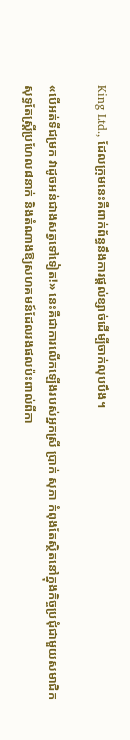King Ltd., ដែលក្រុមនេះគឺពាក់ព័ន្ធនឹងការផ្ដល់ខ្សាច់ដើម្បីចាក់លុបបឹង។

«បើអត់ទីជម្រក វាដូចអន់ជាងសត្វទៅទៀត!» នេះគឺជាការលើកឡើងរបស់អ្នកស្រី ប្រាក់ សុភា កំពុងតែស្ថិតនៅក្នុងកិច្ចប្រជុំជាមួយសមាជិកសុទ្ធតែស្រ្ដីប្រហែល៨នាក់ និងតំណាងឱ្យសហគមន៍ដែលរងផលប៉ះពាល់ពីកា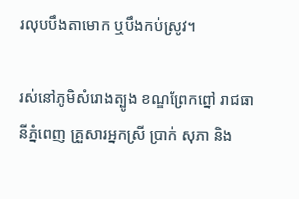រលុបបឹងតាមោក ឬបឹងកប់ស្រូវ។

រស់នៅភូមិសំរោងត្បូង ខណ្ឌព្រែកព្នៅ រាជធានីភ្នំពេញ គ្រួសារអ្នកស្រី ប្រាក់ សុភា និង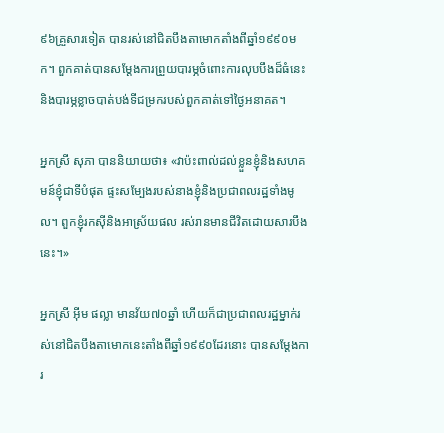៩៦គ្រួសារទៀត បានរស់នៅជិតបឹងតាមោកតាំងពីឆ្នាំ១៩៩០មក។ ពួកគាត់បានសម្ដែងការព្រួយបារម្ភចំពោះការលុបបឹងដ៏ធំនេះ និងបារម្ភខ្លាចបាត់បង់ទីជម្រករបស់ពួកគាត់ទៅថ្ងៃអនាគត។

អ្នកស្រី សុភា បាននិយាយថា៖ «វាប៉ះពាល់ដល់ខ្លួនខ្ញុំនិងសហគមន៍ខ្ញុំជាទីបំផុត ផ្ទះសម្បែងរបស់នាងខ្ញុំនិងប្រជាពលរដ្ឋទាំងមូល។ ពួកខ្ញុំរកស៊ីនិងអាស្រ័យផល រស់រានមានជីវិតដោយសារបឹងនេះ។»

អ្នកស្រី អ៊ីម ផល្លា មានវ័យ៧០ឆ្នាំ ហើយក៏ជាប្រជាពលរដ្ឋម្នាក់រស់នៅជិតបឹងតាមោកនេះតាំងពីឆ្នាំ១៩៩០ដែរនោះ បានសម្ដែងការ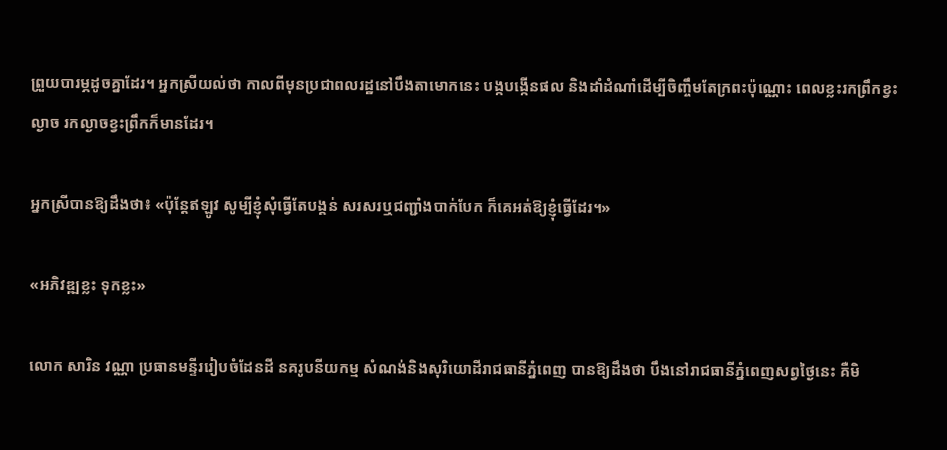ព្រួយបារម្ភដូចគ្នាដែរ។ អ្នកស្រីយល់ថា កាលពីមុនប្រជាពលរដ្ឋនៅបឹងតាមោកនេះ បង្កបង្កើនផល និងដាំដំណាំដើម្បីចិញ្ចឹមតែក្រពះប៉ុណ្ណោះ ពេលខ្លះរកព្រឹកខ្វះល្ងាច រកល្ងាចខ្វះព្រឹកក៏មានដែរ។

អ្នកស្រីបានឱ្យដឹងថា៖ «ប៉ុន្តែឥឡូវ សូម្បីខ្ញុំសុំធ្វើតែបង្គន់ សរសរឬជញ្ជាំងបាក់បែក ក៏គេអត់ឱ្យខ្ញុំធ្វើដែរ។»

«អភិវឌ្ឍខ្លះ ទុកខ្លះ»

លោក សារិន វណ្ណា ប្រធានមន្ទីររៀបចំដែនដី នគរូបនីយកម្ម សំណង់និងសុរិយោដីរាជធានីភ្នំពេញ បានឱ្យដឹងថា បឹងនៅរាជធានីភ្នំពេញសព្វថ្ងៃនេះ គឺមិ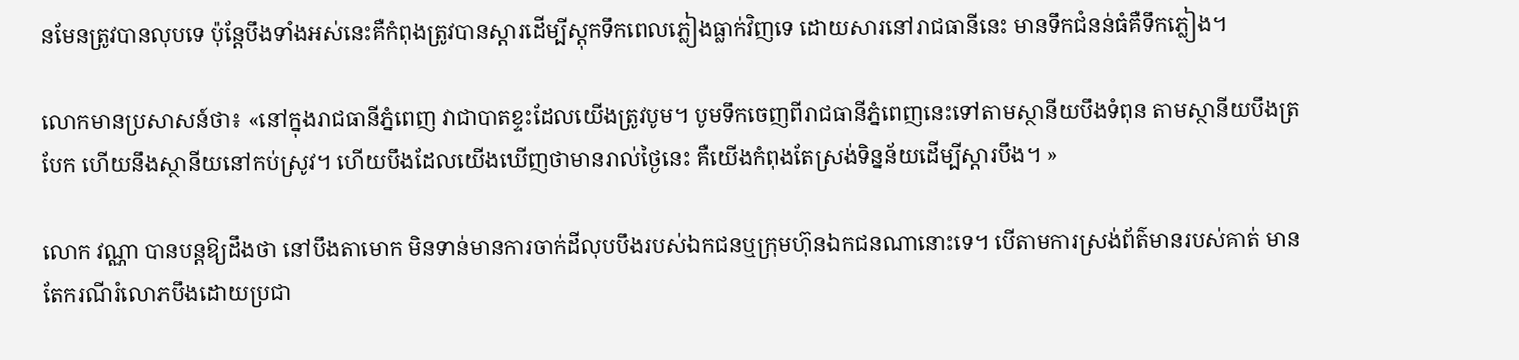នមែនត្រូវបានលុបទេ ប៉ុន្ដែបឹងទាំងអស់នេះគឺកំពុងត្រូវបានស្ដារដើម្បីស្ដុកទឹកពេលភ្លៀងធ្លាក់វិញទេ ដោយសារនៅរាជធានីនេះ មានទឹកជំនន់ធំគឺទឹកភ្លៀង។

លោកមានប្រសាសន៍ថា៖ «នៅក្នុងរាជធានីភ្នំពេញ វាជាបាតខ្ទះដែលយើងត្រូវបូម។ បូមទឹកចេញពីរាជធានីភ្នំពេញនេះទៅតាមស្ថានីយបឹងទំពុន តាមស្ថានីយបឹងត្របែក ហើយនឹងស្ថានីយនៅកប់ស្រូវ។ ហើយបឹងដែលយើងឃើញថាមានរាល់ថ្ងៃនេះ គឺយើងកំពុងតែស្រង់ទិន្នន័យដើម្បីស្ដារបឹង។ »

លោក វណ្ណា បានបន្តឱ្យដឹងថា នៅបឹងតាមោក មិនទាន់មានការចាក់ដីលុបបឹងរបស់ឯកជនឬក្រុមហ៊ុនឯកជនណានោះទេ។ បើតាមការស្រង់ព័ត៌មានរបស់គាត់ មានតែករណីរំលោភបឹងដោយប្រជា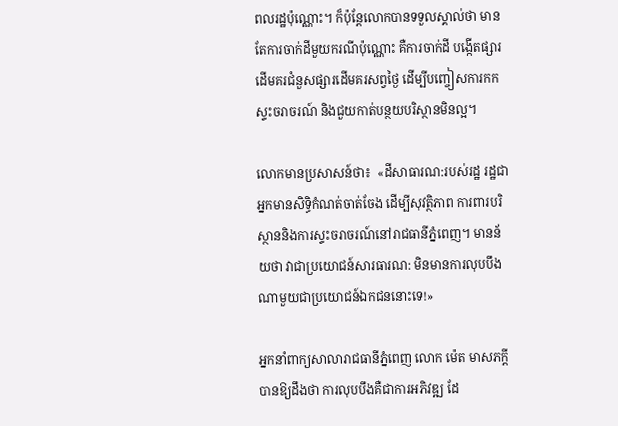ពលរដ្ឋប៉ុណ្ណោះ។ ក៏ប៉ុន្តែលោកបានទទួលស្គាល់ថា មានតែការចាក់ដីមួយករណីប៉ុណ្ណោះ គឺការចាក់ដី បង្កើតផ្សារដើមគរជំនួសផ្សារដើមគរសព្វថ្ងៃ ដើម្បីបញ្ចៀសការកកស្ទះចរាចរណ៍ និងជួយកាត់បន្ថយបរិស្ថានមិនល្អ។

លោកមានប្រសាសន៍ថា៖  «ដីសាធារណ:របស់រដ្ឋ រដ្ឋជាអ្នកមានសិទ្ធិកំណត់ចាត់ចែង ដើម្បីសុវត្ថិភាព ការពារបរិស្ថាននិងការស្ទះចរាចរណ៍នៅរាជធានីភ្នំពេញ។ មានន័យថា វាជាប្រយោជន៍សារធារណ: មិនមានការលុបបឹងណាមួយជាប្រយោជន៍ឯកជននោះទេ!»

អ្នកនាំពាក្យសាលារាជធានីភ្នំពេញ លោក ម៉េត មាសភក្ដី បានឱ្យដឹងថា ការលុបបឹងគឺជាការអភិវឌ្ឍ ដែ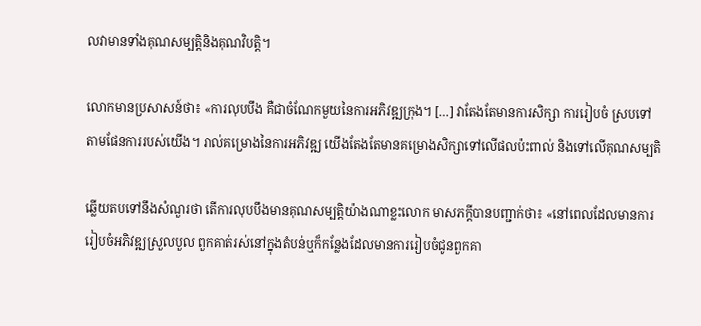លវាមានទាំងគុណសម្បត្តិនិងគុណវិបត្តិ។

លោកមានប្រសាសន៍ថា៖ «ការលុបបឹង គឺជាចំណែកមួយនៃការអភិវឌ្ឍក្រុង។ […] វាតែងតែមានការសិក្សា ការរៀបចំ ស្របទៅតាមផែនការរបស់យើង។ រាល់គម្រោងនៃការអភិវឌ្ឍ យើងតែងតែមានគម្រោងសិក្សាទៅលើផលប៉ះពាល់ និងទៅលើគុណសម្បតិ

ឆ្លើយតបទៅនឹងសំណួរថា តើការលុបបឹងមានគុណសម្បតិ្តយ៉ាងណាខ្លះលោក មាសភក្ដីបានបញ្ជាក់ថា៖ «នៅពេលដែលមានការរៀបចំអភិវឌ្ឍស្រួលបួល ពួកគាត់រស់នៅក្នុងតំបន់ឬក៏កន្លែងដែលមានការរៀបចំជូនពួកគា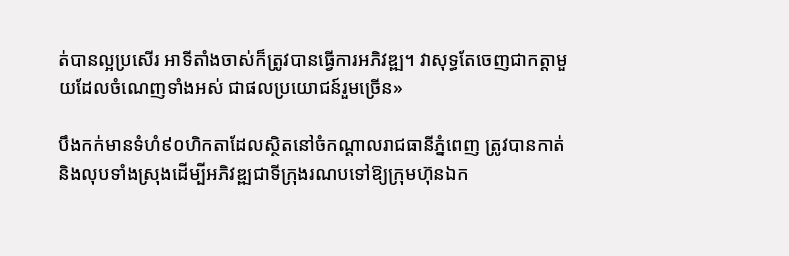ត់បានល្អប្រសើរ អាទីតាំងចាស់ក៏ត្រូវបានធ្វើការអភិវឌ្ឍ។ វាសុទ្ធតែចេញជាកត្តាមួយដែលចំណេញទាំងអស់ ជាផលប្រយោជន៍រួមច្រើន»

បឹងកក់មានទំហំ៩០ហិកតាដែលស្ថិតនៅចំកណ្ដាលរាជធានីភ្នំពេញ ត្រូវបានកាត់និងលុបទាំងស្រុងដើម្បីអភិវឌ្ឍជាទីក្រុងរណបទៅឱ្យក្រុមហ៊ុនឯក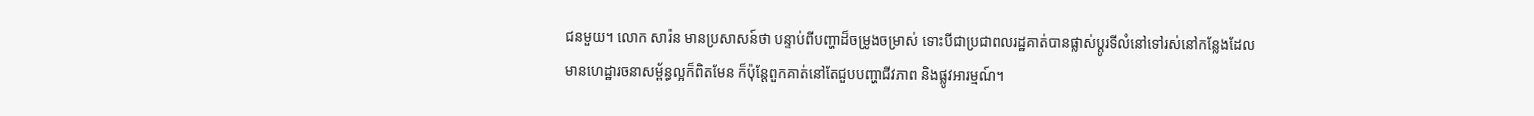ជនមួយ។ លោក សារ៉ន មានប្រសាសន៍ថា បន្ទាប់ពីបញ្ហាដ៏ចម្រូងចម្រាស់ ទោះបីជាប្រជាពលរដ្ឋគាត់បានផ្លាស់ប្ដូរទីលំនៅទៅរស់នៅកន្លែងដែលមានហេដ្ឋារចនាសម្ព័ន្ធល្អក៏ពិតមែន ក៏ប៉ុន្តែពួកគាត់នៅតែជួបបញ្ហាជីវភាព និងផ្លូវអារម្មណ៍។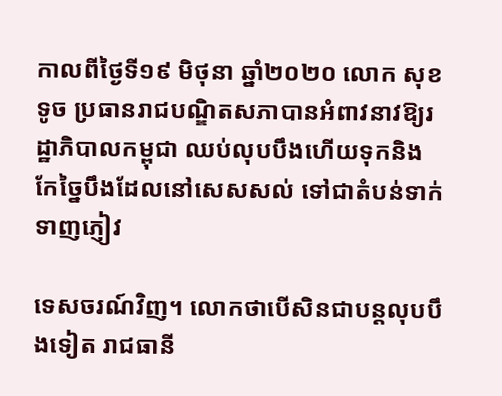កាលពីថ្ងៃទី១៩ មិថុនា ឆ្នាំ២០២០ លោក សុខ ទូច ប្រធានរាជបណ្ឌិតសភាបានអំពាវនាវឱ្យរដ្ឋាភិបាលកម្ពុជា ឈប់លុបបឹងហើយទុកនិងកែច្នៃបឹងដែលនៅសេសសល់ ទៅជាតំបន់ទាក់ទាញភ្ញៀវ

ទេសចរណ៍វិញ។ លោកថាបើសិនជាបន្តលុបបឹងទៀត រាជធានី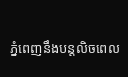ភ្នំពេញនឹងបន្តលិចពេល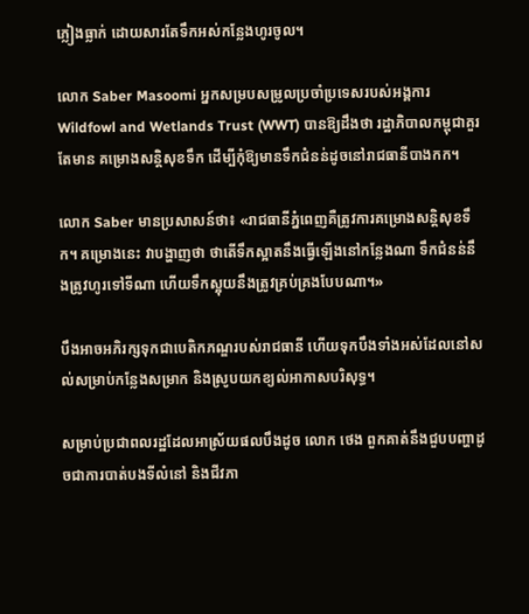ភ្លៀងធ្លាក់ ដោយសារតែទឹកអស់កន្លែងហូរចូល។

លោក Saber Masoomi អ្នកសម្របសម្រូលប្រចាំប្រទេសរបស់អង្គការ Wildfowl and Wetlands Trust (WWT) បានឱ្យដឹងថា រដ្ឋាភិបាលកម្ពុជាគួរតែមាន គម្រោងសន្តិសុខទឹក ដើម្បីកុំឱ្យមានទឹកជំនន់ដូចនៅរាជធានីបាងកក។

លោក Saber មានប្រសាសន៍ថា៖ «រាជធានីភ្នំពេញគឺត្រូវការគម្រោងសន្តិសុខទឹក។ គម្រោងនេះ វាបង្ហាញថា ថាតើទឹកស្អាតនឹងធ្វើឡើងនៅកន្លែងណា ទឹកជំនន់នឹងត្រូវហូរទៅទីណា ហើយទឹកស្អុយនឹងត្រូវគ្រប់គ្រងបែបណា។»

បឹងអាចអភិរក្សទុកជាបេតិកភណ្ឌរបស់រាជធានី ហើយទុកបឹងទាំងអស់ដែលនៅសល់សម្រាប់កន្លែងសម្រាក និងស្រូបយកខ្យល់អាកាសបរិសុទ្ធ។

សម្រាប់ប្រជាពលរដ្ឋដែលអាស្រ័យផលបឹងដូច លោក ថេង ពួកគាត់នឹងជួបបញ្ហាដូចជាការបាត់បងទីលំនៅ និងជីវភា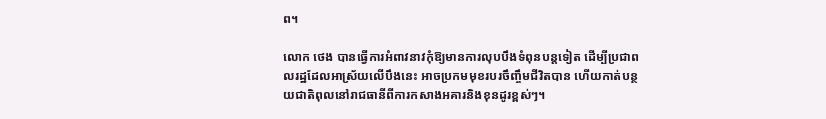ព។

លោក ថេង បានធ្វើការអំពាវនាវកុំឱ្យមានការលុបបឹងទំពុនបន្តទៀត ដើម្បីប្រជាពលរដ្ឋដែលអាស្រ័យលើបឹងនេះ អាចប្រកមមុខរបរចឹញ្ចឹមជីវិតបាន ហើយកាត់បន្ថយជាតិពុលនៅរាជធានីពីការកសាងអគារនិងខុនដូរខ្ពស់ៗ។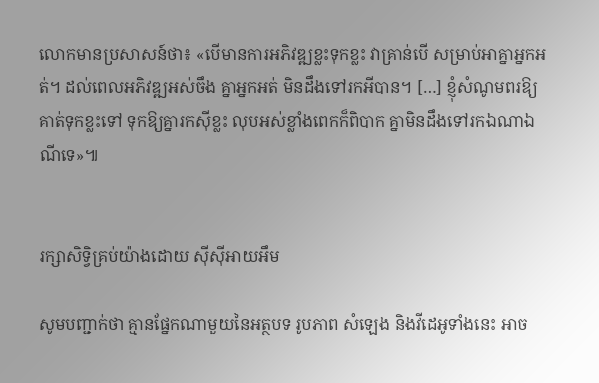លោកមានប្រសាសន៍ថា៖ «បើមានការអភិវឌ្ឍខ្លះទុកខ្លះ វាគ្រាន់បើ សម្រាប់អាគ្នាអ្នកអត់។ ដល់ពេលអភិវឌ្ឍអស់ចឹង គ្នាអ្នកអត់ មិនដឹងទៅរកអីបាន។ […] ខ្ញុំសំណូមពរឱ្យគាត់ទុកខ្លះទៅ ទុកឱ្យគ្នារកស៊ីខ្លះ លុបអស់ខ្លាំងពេកក៏ពិបាក គ្នាមិនដឹងទៅរកឯណាឯណីទេ»៕


រក្សាសិទ្វិគ្រប់យ៉ាងដោយ ស៊ីស៊ីអាយអឹម

សូមបញ្ជាក់ថា គ្មានផ្នែកណាមួយនៃអត្ថបទ រូបភាព សំឡេង និងវីដេអូទាំងនេះ អាច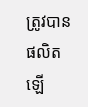ត្រូវបានផលិតឡើ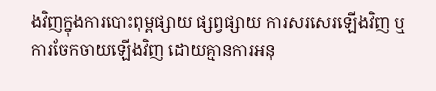ងវិញក្នុងការបោះពុម្ពផ្សាយ ផ្សព្វផ្សាយ ការសរសេរឡើងវិញ ឬ ការចែកចាយឡើងវិញ ដោយគ្មានការអនុ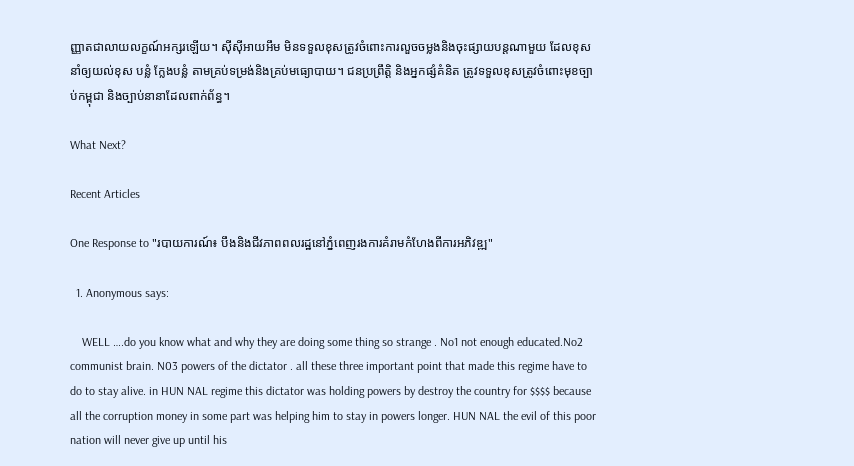ញ្ញាតជាលាយលក្ខណ៍អក្សរឡើយ។ ស៊ីស៊ីអាយអឹម មិនទទួលខុសត្រូវចំពោះការលួចចម្លងនិងចុះផ្សាយបន្តណាមួយ ដែលខុស នាំឲ្យយល់ខុស បន្លំ ក្លែងបន្លំ តាមគ្រប់ទម្រង់និងគ្រប់មធ្យោបាយ។ ជនប្រព្រឹត្តិ និងអ្នកផ្សំគំនិត ត្រូវទទួលខុសត្រូវចំពោះមុខច្បាប់កម្ពុជា និងច្បាប់នានាដែលពាក់ព័ន្ធ។

What Next?

Recent Articles

One Response to "របាយការណ៍៖ បឹងនិងជីវភាពពលរដ្ឋនៅភ្នំពេញរងការគំរាមកំហែងពីការអភិវឌ្ឍ"

  1. Anonymous says:

    WELL ….do you know what and why they are doing some thing so strange . No1 not enough educated.No2 communist brain. N03 powers of the dictator . all these three important point that made this regime have to do to stay alive. in HUN NAL regime this dictator was holding powers by destroy the country for $$$$ because all the corruption money in some part was helping him to stay in powers longer. HUN NAL the evil of this poor nation will never give up until his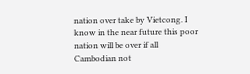nation over take by Vietcong. I know in the near future this poor nation will be over if all Cambodian not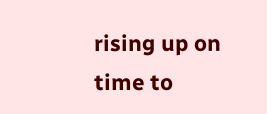rising up on time to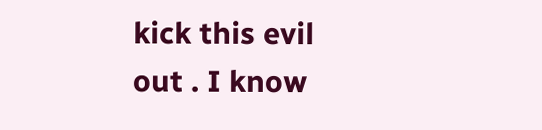kick this evil out . I know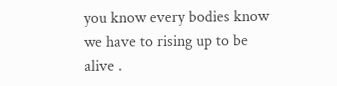you know every bodies know we have to rising up to be alive .